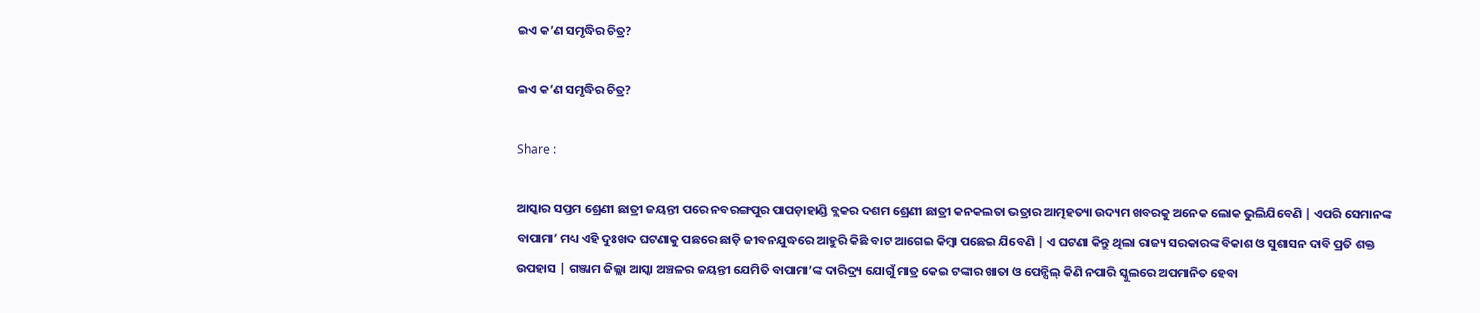ଇଏ କ’ଣ ସମୃଦ୍ଧିର ଚିତ୍ର?

ଇଏ କ’ଣ ସମୃଦ୍ଧିର ଚିତ୍ର?

Share :

ଆସ୍କାର ସପ୍ତମ ଶ୍ରେଣୀ ଛାତ୍ରୀ ଜୟନ୍ତୀ ପରେ ନବରଙ୍ଗପୁର ପାପଡ଼ାହାଣ୍ଡି ବ୍ଲକର ଦଶମ ଶ୍ରେଣୀ ଛାତ୍ରୀ କନକଲତା ଭତ୍ରାର ଆତ୍ମହତ୍ୟା ଉଦ୍ୟମ ଖବରକୁ ଅନେକ ଲୋକ ଭୁଲିଯିବେଣି | ଏପରି ସେମାନଙ୍କ ବାପାମା’ ମଧ୍ୟ ଏହି ଦୁଃଖଦ ଘଟଣାକୁ ପଛରେ ଛାଡ଼ି ଜୀବନଯୁଦ୍ଧରେ ଆହୁରି କିଛି ବାଟ ଆଗେଇ କିମ୍ବା ପଛେଇ ଯିବେଣି | ଏ ଘଟଣା କିନ୍ତୁ ଥିଲା ରାଜ୍ୟ ସରକାରଙ୍କ ବିକାଶ ଓ ସୁଶାସନ ଦାବି ପ୍ରତି ଶକ୍ତ ଉପହାସ | ଗଞ୍ଜାମ ଜିଲ୍ଲା ଆସ୍କା ଅଞ୍ଚଳର ଜୟନ୍ତୀ ଯେମିତି ବାପାମା’ଙ୍କ ଦାରିଦ୍ର୍ୟ ଯୋଗୁଁ ମାତ୍ର କେଇ ଟଙ୍କାର ଖାତା ଓ ପେନ୍ସିଲ୍ କିଣି ନପାରି ସ୍କୁଲରେ ଅପମାନିତ ହେବା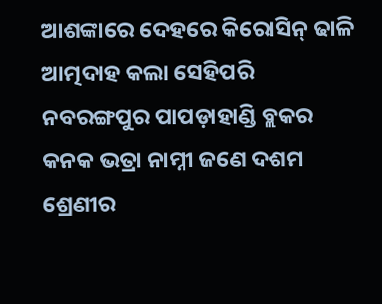ଆଶଙ୍କାରେ ଦେହରେ କିରୋସିନ୍ ଢାଳି ଆତ୍ମଦାହ କଲା ସେହିପରି ନବରଙ୍ଗପୁର ପାପଡ଼ାହାଣ୍ଡି ବ୍ଲକର କନକ ଭତ୍ରା ନାମ୍ନୀ ଜଣେ ଦଶମ ଶ୍ରେଣୀର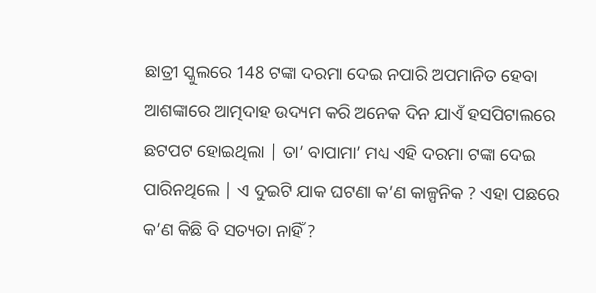ଛାତ୍ରୀ ସ୍କୁଲରେ 148 ଟଙ୍କା ଦରମା ଦେଇ ନପାରି ଅପମାନିତ ହେବା ଆଶଙ୍କାରେ ଆତ୍ମଦାହ ଉଦ୍ୟମ କରି ଅନେକ ଦିନ ଯାଏଁ ହସପିଟାଲରେ ଛଟପଟ ହୋଇଥିଲା | ତା’ ବାପାମା’ ମଧ୍ୟ ଏହି ଦରମା ଟଙ୍କା ଦେଇ ପାରିନଥିଲେ | ଏ ଦୁଇଟି ଯାକ ଘଟଣା କ’ଣ କାଳ୍ପନିକ ? ଏହା ପଛରେ କ’ଣ କିଛି ବି ସତ୍ୟତା ନାହିଁ ?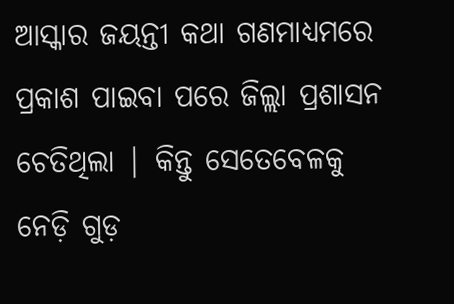ଆସ୍କାର ଜୟନ୍ତୀ କଥା ଗଣମାଧ୍ୟମରେ ପ୍ରକାଶ ପାଇବା ପରେ ଜିଲ୍ଲା ପ୍ରଶାସନ ଚେତିଥିଲା | କିନ୍ତୁ ସେତେବେଳକୁ ନେଡ଼ି ଗୁଡ଼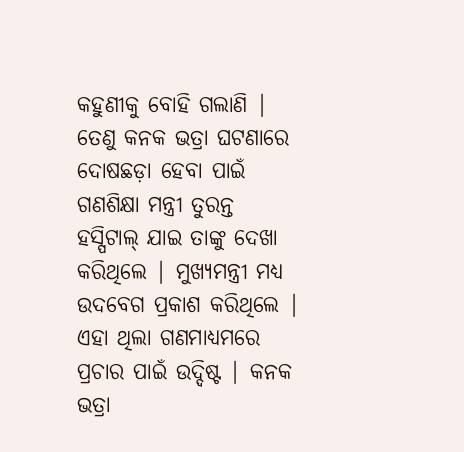କହୁଣୀକୁ ବୋହି ଗଲାଣି | ତେଣୁ କନକ ଭତ୍ରା ଘଟଣାରେ ଦୋଷଛଡ଼ା ହେବା ପାଇଁ ଗଣଶିକ୍ଷା ମନ୍ତ୍ରୀ ତୁରନ୍ତ ହସ୍ପିଟାଲ୍ ଯାଇ ତାଙ୍କୁ ଦେଖା କରିଥିଲେ | ମୁଖ୍ୟମନ୍ତ୍ରୀ ମଧ୍ୟ ଉଦବେଗ ପ୍ରକାଶ କରିଥିଲେ | ଏହା ଥିଲା ଗଣମାଧ୍ୟମରେ ପ୍ରଚାର ପାଇଁ ଉଦ୍ଦିଷ୍ଟ | କନକ ଭତ୍ରା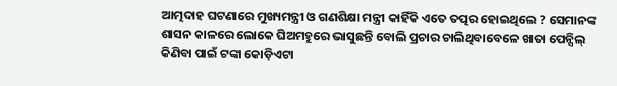ଆତ୍ମଦାହ ଘଟଣାରେ ମୁଖ୍ୟମନ୍ତ୍ରୀ ଓ ଗଣଶିକ୍ଷା ମନ୍ତ୍ରୀ କାହିଁକି ଏତେ ତତ୍ପର ହୋଇଥିଲେ ? ସେମାନଙ୍କ ଶାସନ କାଳରେ ଲୋକେ ଘିଅମହୁରେ ଭାସୁଛନ୍ତି ବୋଲି ପ୍ରଚାର ଚାଲିଥିବାବେଳେ ଖାତା ପେନ୍ସିଲ୍ କିଣିବା ପାଇଁ ଟଙ୍କା କୋଡ଼ିଏଟା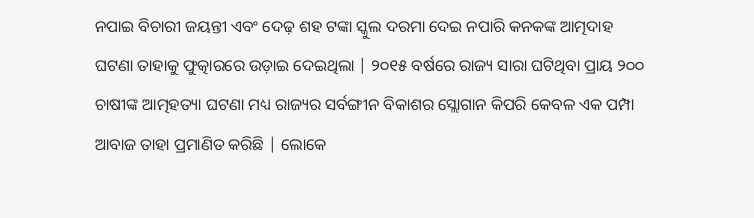ନପାଇ ବିଚାରୀ ଜୟନ୍ତୀ ଏବଂ ଦେଢ଼ ଶହ ଟଙ୍କା ସ୍କୁଲ ଦରମା ଦେଇ ନପାରି କନକଙ୍କ ଆତ୍ମଦାହ ଘଟଣା ତାହାକୁ ଫୁତ୍କାରରେ ଉଡ଼ାଇ ଦେଇଥିଲା | ୨୦୧୫ ବର୍ଷରେ ରାଜ୍ୟ ସାରା ଘଟିଥିବା ପ୍ରାୟ ୨୦୦ ଚାଷୀଙ୍କ ଆତ୍ମହତ୍ୟା ଘଟଣା ମଧ୍ୟ ରାଜ୍ୟର ସର୍ବଙ୍ଗୀନ ବିକାଶର ସ୍ଲୋଗାନ କିପରି କେବଳ ଏକ ପମ୍ପା ଆବାଜ ତାହା ପ୍ରମାଣିତ କରିଛି | ଲୋକେ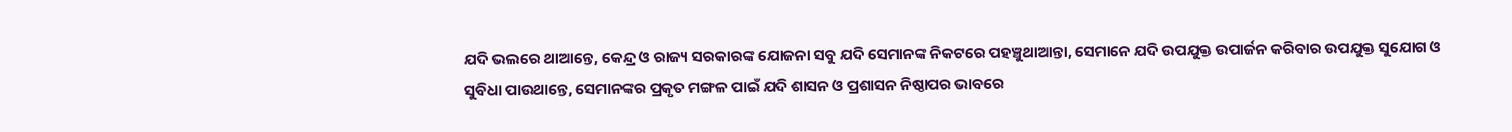ଯଦି ଭଲରେ ଥାଆନ୍ତେ, କେନ୍ଦ୍ର ଓ ରାଜ୍ୟ ସରକାରଙ୍କ ଯୋଜନା ସବୁ ଯଦି ସେମାନଙ୍କ ନିକଟରେ ପହଞ୍ଚୁଥାଆନ୍ତା, ସେମାନେ ଯଦି ଉପଯୁକ୍ତ ଉପାର୍ଜନ କରିବାର ଉପଯୁକ୍ତ ସୁଯୋଗ ଓ ସୁବିଧା ପାଉଥାନ୍ତେ, ସେମାନଙ୍କର ପ୍ରକୃତ ମଙ୍ଗଳ ପାଇଁ ଯଦି ଶାସନ ଓ ପ୍ରଶାସନ ନିଷ୍ଠାପର ଭାବରେ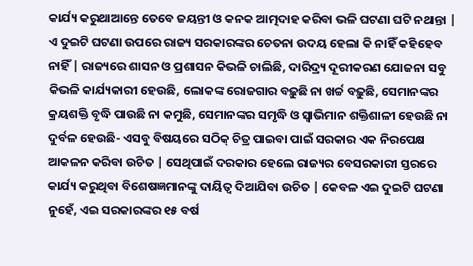କାର୍ଯ୍ୟ କରୁଥାଆନ୍ତେ ତେବେ ଜୟନ୍ତୀ ଓ କନକ ଆତ୍ମଦାହ କରିବା ଭଳି ଘଟଣା ଘଟି ନଥାନ୍ତା | ଏ ଦୁଇଟି ଘଟଣା ଉପରେ ରାଜ୍ୟ ସରକାରଙ୍କର ଚେତନା ଉଦୟ ହେଲା କି ନାହିଁ କହିହେବ ନାହିଁ | ରାଜ୍ୟରେ ଶାସନ ଓ ପ୍ରଶାସନ କିଭଳି ଚାଲିଛି, ଦାରିଦ୍ର୍ୟ ଦୂରୀକରଣ ଯୋଜନା ସବୁ କିଭଳି କାର୍ଯ୍ୟକାରୀ ହେଉଛି, ଲୋକଙ୍କ ରୋଜଗାର ବଢ଼ୁଛି ନା ଖର୍ଚ୍ଚ ବଢ଼ୁଛି, ସେମାନଙ୍କର କ୍ରୟଶକ୍ତି ବୃଦ୍ଧି ପାଉଛି ନା କମୁଛି, ସେମାନଙ୍କର ସମୃଦ୍ଧି ଓ ସ୍ବାଭିମାନ ଶକ୍ତିଶାଳୀ ହେଉଛି ନା ଦୁର୍ବଳ ହେଉଛି- ଏସବୁ ବିଷୟରେ ସଠିକ୍ ଚିତ୍ର ପାଇବା ପାଇଁ ସରକାର ଏକ ନିରପେକ୍ଷ ଆକଳନ କରିବା ଉଚିତ | ସେଥିପାଇଁ ଦରକାର ହେଲେ ରାଜ୍ୟର ବେସରକାରୀ ସ୍ତରରେ କାର୍ଯ୍ୟ କରୁଥିବା ବିଶେଷଜ୍ଞମାନଙ୍କୁ ଦାୟିତ୍ବ ଦିଆଯିବା ଉଚିତ | କେବଳ ଏଇ ଦୁଇଟି ଘଟଣା ନୁହେଁ, ଏଇ ସରକାରଙ୍କର ୧୫ ବର୍ଷ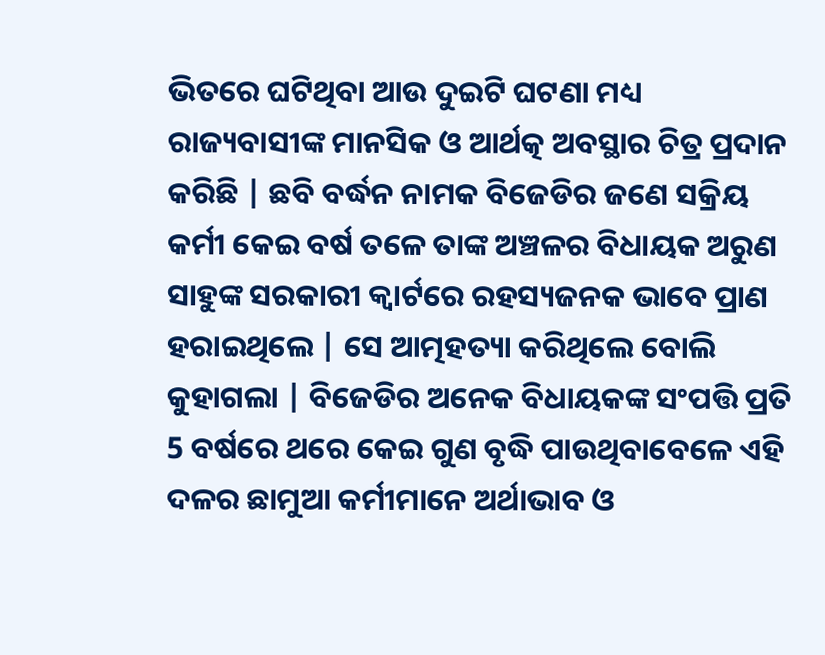ଭିତରେ ଘଟିଥିବା ଆଉ ଦୁଇଟି ଘଟଣା ମଧ୍ୟ ରାଜ୍ୟବାସୀଙ୍କ ମାନସିକ ଓ ଆର୍ଥତ୍କ ଅବସ୍ଥାର ଚିତ୍ର ପ୍ରଦାନ କରିଛି | ଛବି ବର୍ଦ୍ଧନ ନାମକ ବିଜେଡିର ଜଣେ ସକ୍ରିୟ କର୍ମୀ କେଇ ବର୍ଷ ତଳେ ତାଙ୍କ ଅଞ୍ଚଳର ବିଧାୟକ ଅରୁଣ ସାହୁଙ୍କ ସରକାରୀ କ୍ବାର୍ଟରେ ରହସ୍ୟଜନକ ଭାବେ ପ୍ରାଣ ହରାଇଥିଲେ | ସେ ଆତ୍ମହତ୍ୟା କରିଥିଲେ ବୋଲି କୁହାଗଲା | ବିଜେଡିର ଅନେକ ବିଧାୟକଙ୍କ ସଂପତ୍ତି ପ୍ରତି 5 ବର୍ଷରେ ଥରେ କେଇ ଗୁଣ ବୃଦ୍ଧି ପାଉଥିବାବେଳେ ଏହି ଦଳର ଛାମୁଆ କର୍ମୀମାନେ ଅର୍ଥାଭାବ ଓ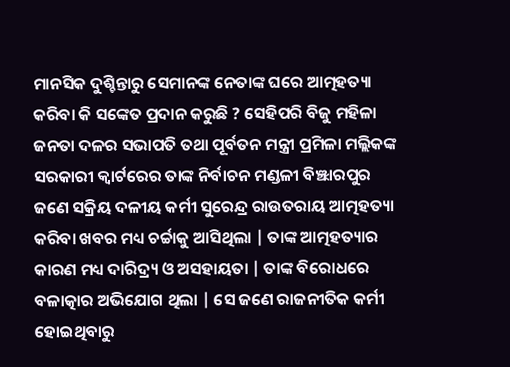ମାନସିକ ଦୁଶ୍ଚିନ୍ତାରୁ ସେମାନଙ୍କ ନେତାଙ୍କ ଘରେ ଆତ୍ମହତ୍ୟା କରିବା କି ସଙ୍କେତ ପ୍ରଦାନ କରୁଛି ? ସେହିପରି ବିଜୁ ମହିଳା ଜନତା ଦଳର ସଭାପତି ତଥା ପୂର୍ବତନ ମନ୍ତ୍ରୀ ପ୍ରମିଳା ମଲ୍ଲିକଙ୍କ ସରକାରୀ କ୍ବାର୍ଟରେର ତାଙ୍କ ନିର୍ବାଚନ ମଣ୍ଡଳୀ ବିଞ୍ଝାରପୁର ଜଣେ ସକ୍ରିୟ ଦଳୀୟ କର୍ମୀ ସୁରେନ୍ଦ୍ର ରାଉତରାୟ ଆତ୍ମହତ୍ୟା କରିବା ଖବର ମଧ୍ୟ ଚର୍ଚ୍ଚାକୁ ଆସିଥିଲା | ତାଙ୍କ ଆତ୍ମହତ୍ୟାର କାରଣ ମଧ୍ୟ ଦାରିଦ୍ର୍ୟ ଓ ଅସହାୟତା | ତାଙ୍କ ବିରୋଧରେ ବଳାତ୍କାର ଅଭିଯୋଗ ଥିଲା | ସେ ଜଣେ ରାଜନୀତିକ କର୍ମୀ ହୋଇଥିବାରୁ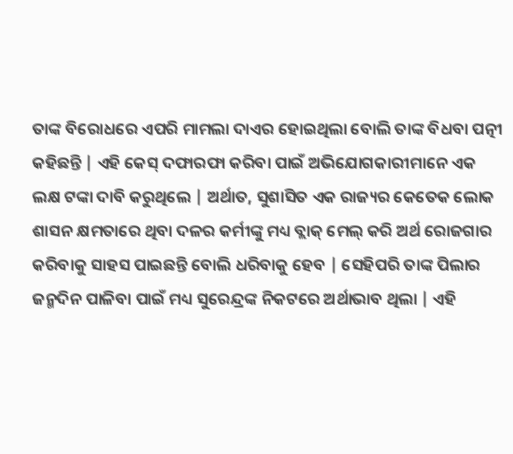ତାଙ୍କ ବିରୋଧରେ ଏପରି ମାମଲା ଦାଏର ହୋଇଥିଲା ବୋଲି ତାଙ୍କ ବିଧବା ପତ୍ନୀ କହିଛନ୍ତି | ଏହି କେସ୍ ଦଫାରଫା କରିବା ପାଇଁ ଅଭିଯୋଗକାରୀମାନେ ଏକ ଲକ୍ଷ ଟଙ୍କା ଦାବି କରୁଥିଲେ | ଅର୍ଥାତ, ସୁଶାସିତ ଏକ ରାଜ୍ୟର କେତେକ ଲୋକ ଶାସନ କ୍ଷମତାରେ ଥିବା ଦଳର କର୍ମୀଙ୍କୁ ମଧ୍ୟ ବ୍ଲାକ୍ ମେଲ୍ କରି ଅର୍ଥ ରୋଜଗାର କରିବାକୁ ସାହସ ପାଇଛନ୍ତି ବୋଲି ଧରିବାକୁ ହେବ | ସେହିପରି ତାଙ୍କ ପିଲାର ଜନ୍ମଦିନ ପାଳିବା ପାଇଁ ମଧ୍ୟ ସୁରେନ୍ଦ୍ରଙ୍କ ନିକଟରେ ଅର୍ଥାଭାବ ଥିଲା | ଏହି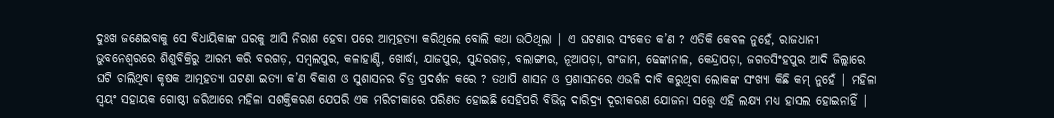ଦୁଃଖ ଜଣେଇବାକୁ ସେ ବିଧାୟିକାଙ୍କ ଘରକୁ ଆସି ନିରାଶ ହେବା ପରେ ଆତ୍ମହତ୍ୟା କରିଥିଲେ ବୋଲି କଥା ଉଠିଥିଲା | ଏ ଘଟଣାର ସଂକେତ କ’ଣ ? ଏତିକି କେବଳ ନୁହେଁ, ରାଜଧାନୀ ଭୁବନେଶ୍ବରରେ ଶିଶୁବିକ୍ରିରୁ ଆରମ୍ଭ କରି ବରଗଡ଼, ସମ୍ବଲପୁର, କଳାହାଣ୍ଡି, ଖୋର୍ଦ୍ଧା, ଯାଜପୁର, ସୁନ୍ଦରଗଡ଼, ବଲାଙ୍ଗୀର, ନୂଆପଡ଼ା, ଗଂଜାମ, ଢେଙ୍କାନାଳ, କେନ୍ଦ୍ରାପଡ଼ା, ଜଗତସିଂହପୁର ଆଦି ଜିଲ୍ଲାରେ ଘଟି ଚାଲିଥିବା କୃଷକ ଆତ୍ମହତ୍ୟା ଘଟଣା ଇତ୍ୟା କ’ଣ ବିକାଶ ଓ ସୁଶାସନର ଚିତ୍ର ପ୍ରଦର୍ଶନ କରେ ? ତଥାପି ଶାସନ ଓ ପ୍ରଶାସନରେ ଏଭଳି ଦାବି କରୁଥିବା ଲୋକଙ୍କ ସଂଖ୍ୟା କିଛି କମ୍ ନୁହେଁ | ମହିଳା ସ୍ବୟଂ ସହାୟକ ଗୋଷ୍ଠୀ ଜରିଆରେ ମହିଳା ସଶକ୍ତିକରଣ ଯେପରି ଏକ ମରିଚୀକାରେ ପରିଣତ ହୋଇଛି ସେହିପରି ବିଭିନ୍ନ ଦାରିଦ୍ର୍ୟ ଦୂରୀକରଣ ଯୋଜନା ସତ୍ତ୍ବେ ଏହି ଲକ୍ଷ୍ୟ ମଧ୍ୟ ହାସଲ ହୋଇନାହିଁ |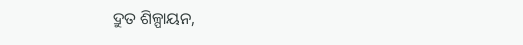ଦ୍ରୁତ ଶିଳ୍ପାୟନ,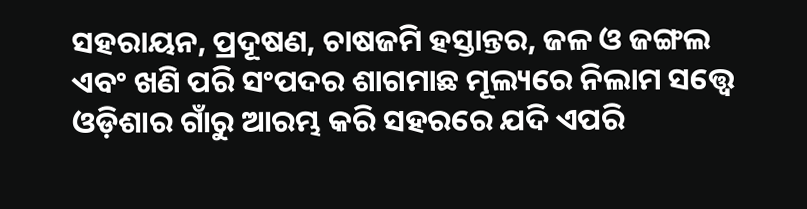ସହରାୟନ, ପ୍ରଦୂଷଣ, ଚାଷଜମି ହସ୍ତାନ୍ତର, ଜଳ ଓ ଜଙ୍ଗଲ ଏବଂ ଖଣି ପରି ସଂପଦର ଶାଗମାଛ ମୂଲ୍ୟରେ ନିଲାମ ସତ୍ତ୍ବେ ଓଡ଼ିଶାର ଗାଁରୁ ଆରମ୍ଭ କରି ସହରରେ ଯଦି ଏପରି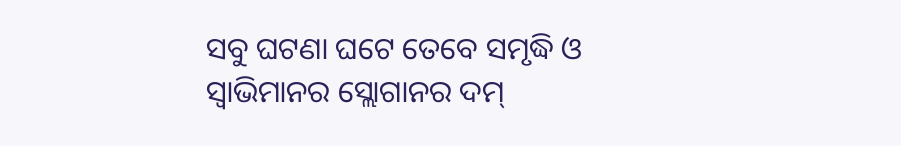ସବୁ ଘଟଣା ଘଟେ ତେବେ ସମୃଦ୍ଧି ଓ ସ୍ବାଭିମାନର ସ୍ଲୋଗାନର ଦମ୍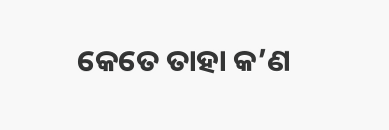କେତେ ତାହା କ’ଣ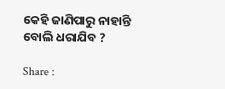କେହି ଜାଣିପାରୁ ନାହାନ୍ତି ବୋଲି ଧରାଯିବ ?

Share :